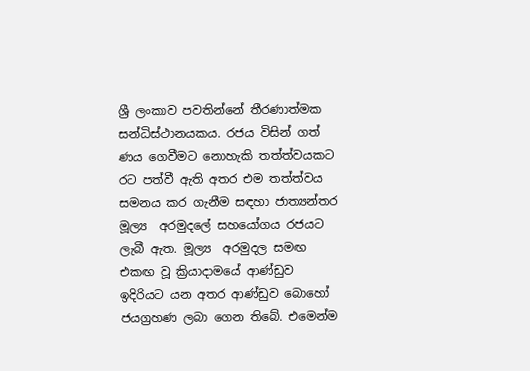ශ්‍රී ලංකාව පවතින්නේ තීරණාත්මක සන්ධිස්ථානයකය. රජය විසින් ගත්  ණය ගෙවීමට නොහැකි තත්ත්වයකට රට පත්වී ඇති අතර එම තත්ත්වය සමනය කර ගැනීම සඳහා ජාත්‍යන්තර මූල්‍ය  අරමුදලේ සහයෝගය රජයට ලැබී ඇත. මූල්‍ය  අරමුදල සමඟ එකඟ වූ ක්‍රියාදාමයේ ආණ්ඩුව ඉදිරියට යන අතර ආණ්ඩුව බොහෝ ජයග්‍රහණ ලබා ගෙන තිබේ. එමෙන්ම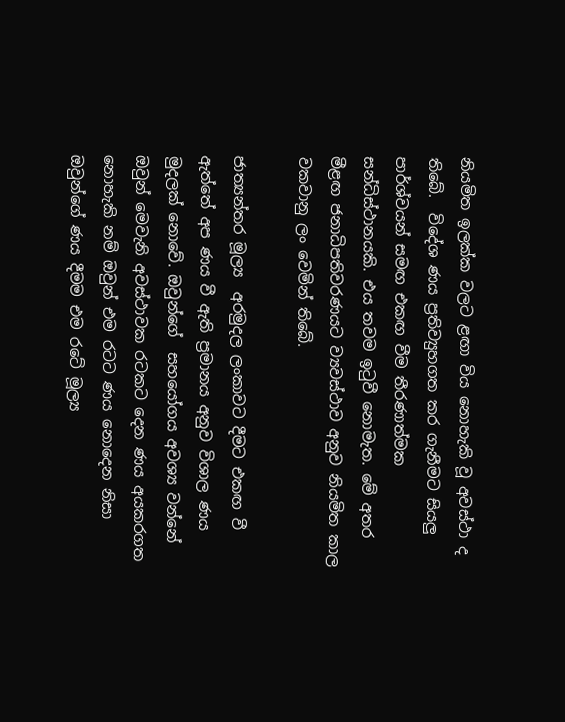නියමිත ඉලක්ක වලට ළඟා විය නොහැකි වූ අවස්ථා ද තිබේ.  විදේශ ණය ප්‍රතිව්‍යුහගත කර ගැනීමට සියලු පාර්ශ්වයන් සමඟ එකඟ වීම තීරණාත්මක සන්ධිස්ථානයකි. එය තවම ඉටුවී නොමැත. මේ අතර මීළඟ ජනාධිපතිවරණයට ව්‍යවස්ථාව අනුව නියමිත කාල වකවානු ලං වෙමින් තිබේ.

ජාත්‍යන්තර මූල්‍ය  අරමුදල ලංකාවට දීමට එකඟ වී ඇත්තේ අප ණය වී ඇති ප්‍රමානය අනුව විශාල ණය මුදලක් නොවේ. ඔවුන්ගේ  සහයෝගය අවශ්‍ය වන්නේ ඔවුන් මෙවැනි අවස්ථාවක රටකට දෙන ණය අයකරගත නොහැකි නම් ඔවුන් එම රටට ණය නොදෙන නිසා ඔවුන්ගේ ණය දීමම එම රටේ මූල්‍ය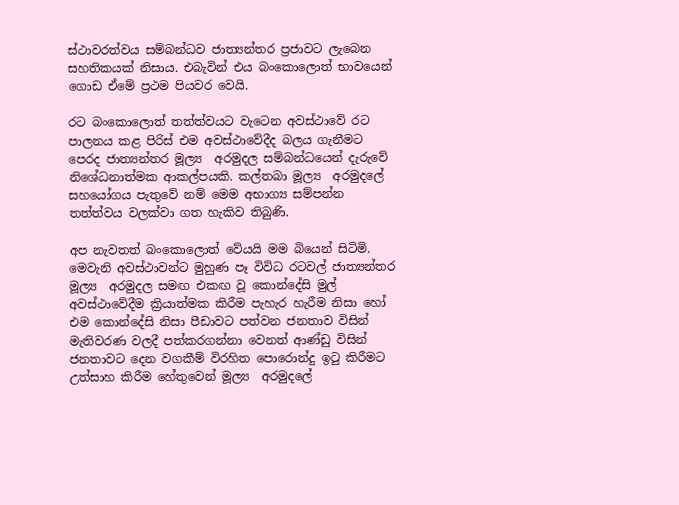ස්ථාවරත්වය සම්බන්ධව ජාත්‍යන්තර ප්‍රජාවට ලැබෙන සහතිකයක් නිසාය. එබැවින් එය බංකොලොත් භාවයෙන් ගොඩ ඒමේ ප්‍රථම පියවර වෙයි.

රට බංකොලොත් තත්ත්වයට වැටෙන අවස්ථාවේ රට පාලනය කළ පිරිස් එම අවස්ථාවේදීද බලය ගැනීමට පෙරද ජාත්‍යන්තර මූල්‍ය  අරමුදල සම්බන්ධයෙන් දැරුවේ නිශේධනාත්මක ආකල්පයකි. කල්තබා මූල්‍ය  අරමුදලේ සහයෝගය පැතුවේ නම් මෙම අභාග්‍ය සම්පන්න තත්ත්වය වලක්වා ගත හැකිව තිබුණි.

අප නැවතත් බංකොලොත් වේයයි මම බියෙන් සිටිමි. මෙවැනි අවස්ථාවන්ට මුහුණ පෑ විවිධ රටවල් ජාත්‍යන්තර මූල්‍ය  අරමුදල සමඟ එකඟ වූ කොන්දේසි මුල් අවස්ථාවේදීම ක්‍රියාත්මක කිරීම පැහැර හැරීම නිසා හෝ එම කොන්දේසි නිසා පීඩාවට පත්වන ජනතාව විසින් මැතිවරණ වලදී පත්කරගන්නා වෙනත් ආණ්ඩු විසින් ජනතාවට දෙන වගකීම් විරහිත පොරොන්දු ඉටු කිරීමට උත්සාහ කිරීම හේතුවෙන් මූල්‍ය  අරමුදලේ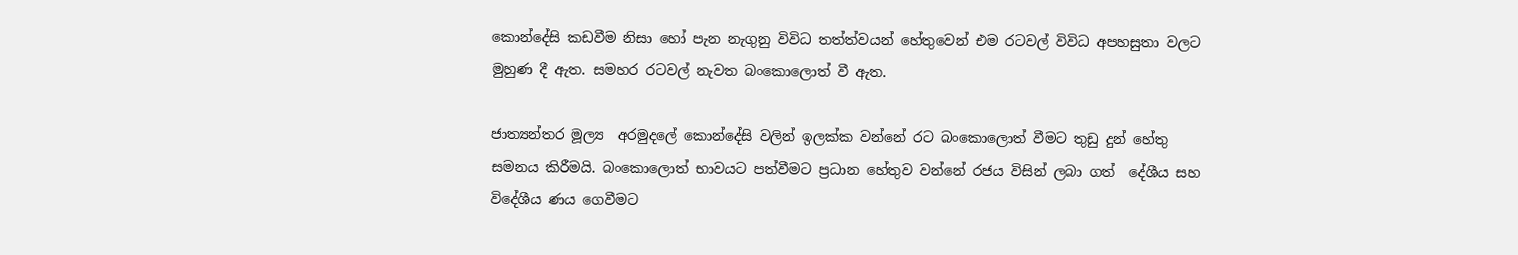කොන්දේසි කඩවීම නිසා හෝ පැන නැගුනු විවිධ තත්ත්වයන් හේතුවෙන් එම රටවල් විවිධ අපහසුතා වලට මුහුණ දී ඇත. සමහර රටවල් නැවත බංකොලොත් වී ඇත.

ජාත්‍යන්තර මූල්‍ය  අරමුදලේ කොන්දේසි වලින් ඉලක්ක වන්නේ රට බංකොලොත් වීමට තුඩු දුන් හේතු සමනය කිරීමයි. බංකොලොත් භාවයට පත්වීමට ප්‍රධාන හේතුව වන්නේ රජය විසින් ලබා ගත්  දේශීය සහ විදේශීය ණය ගෙවීමට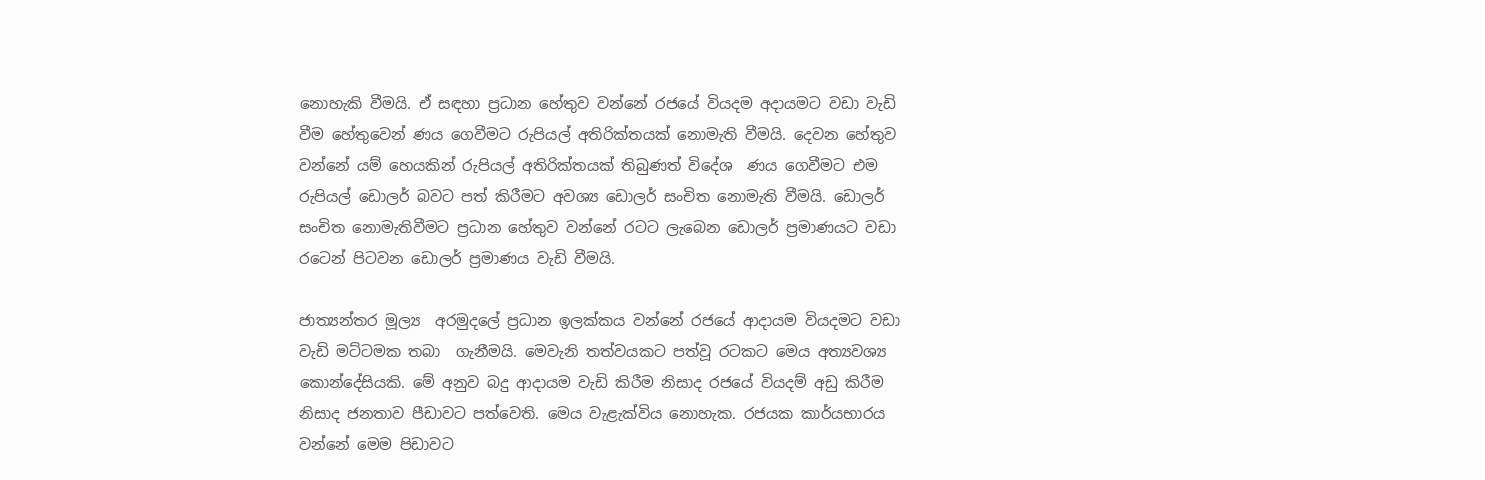නොහැකි වීමයි. ඒ සඳහා ප්‍රධාන හේතුව වන්නේ රජයේ වියදම අදායමට වඩා වැඩි වීම හේතුවෙන් ණය ගෙවීමට රුපියල් අතිරික්තයක් නොමැති වීමයි. දෙවන හේතුව වන්නේ යම් හෙයකින් රුපියල් අතිරික්තයක් තිබුණත් විදේශ  ණය ගෙවීමට එම රුපියල් ඩොලර් බවට පත් කිරීමට අවශ්‍ය ඩොලර් සංචිත නොමැති වීමයි. ඩොලර් සංචිත නොමැතිවීමට ප්‍රධාන හේතුව වන්නේ රටට ලැබෙන ඩොලර් ප්‍රමාණයට වඩා රටෙන් පිටවන ඩොලර් ප්‍රමාණය වැඩි වීමයි.

ජාත්‍යන්තර මූල්‍ය  අරමුදලේ ප්‍රධාන ඉලක්කය වන්නේ රජයේ ආදායම වියදමට වඩා වැඩි මට්ටමක තබා  ගැනීමයි. මෙවැනි තත්වයකට පත්වූ රටකට මෙය අත්‍යවශ්‍ය කොන්දේසියකි. මේ අනුව බදු ආදායම වැඩි කිරීම නිසාද රජයේ වියදම් අඩු කිරීම නිසාද ජනතාව පීඩාවට පත්වෙති. මෙය වැළැක්විය නොහැක. රජයක කාර්යභාරය වන්නේ මෙම පිඩාවට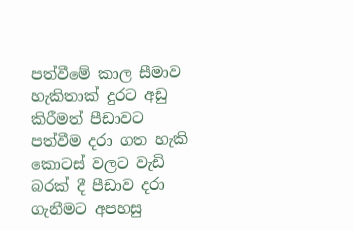පත්වීමේ කාල සීමාව හැකිතාක් දුරට අඩු කිරීමත් පීඩාවට පත්වීම දරා ගත හැකි කොටස් වලට වැඩි බරක් දී පීඩාව දරා  ගැනීමට අපහසු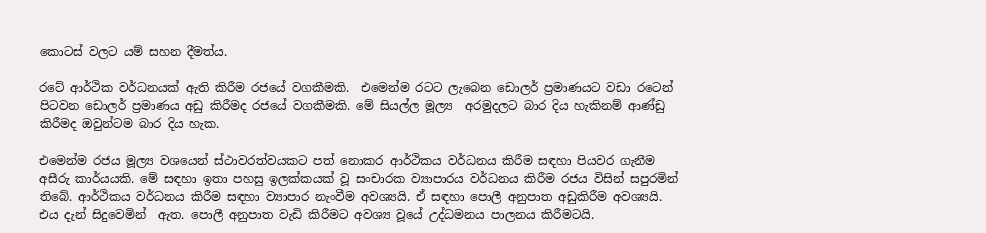කොටස් වලට යම් සහන දීමත්ය.

රටේ ආර්ථික වර්ධනයක් ඇති කිරීම රජයේ වගකීමකි.  එමෙන්ම රටට ලැබෙන ඩොලර් ප්‍රමාණයට වඩා රටෙන් පිටවන ඩොලර් ප්‍රමාණය අඩු කිරීමද රජයේ වගකීමකි. මේ සියල්ල මූල්‍ය  අරමුදලට බාර දිය හැකිනම් ආණ්ඩු කිරීමද ඔවුන්ටම බාර දිය හැක.

එමෙන්ම රජය මූල්‍ය වශයෙන් ස්ථාවරත්වයකට පත් නොකර ආර්ථිකය වර්ධනය කිරීම සඳහා පියවර ගැනීම අසීරු කාර්යයකි. මේ සඳහා ඉතා පහසු ඉලක්කයක් වූ සංචාරක ව්‍යාපාරය වර්ධනය කිරීම රජය විසින් සපුරමින් තිබේ. ආර්ථිකය වර්ධනය කිරීම සඳහා ව්‍යාපාර නැංවීම අවශ්‍යයි. ඒ සඳහා පොලී අනුපාත අඩුකිරීම අවශ්‍යයි. එය දැන් සිදුවෙමින්  ඇත. පොලී අනුපාත වැඩි කිරීමට අවශ්‍ය වූයේ උද්ධමනය පාලනය කිරීමටයි.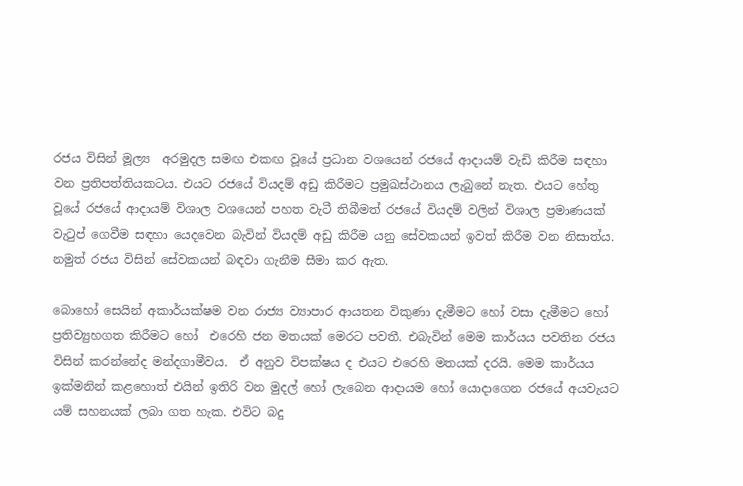රජය විසින් මූල්‍ය  අරමුදල සමඟ එකඟ වූයේ ප්‍රධාන වශයෙන් රජයේ ආදායම් වැඩි කිරීම සඳහා වන ප්‍රතිපත්තියකටය. එයට රජයේ වියදම් අඩු කිරීමට ප්‍රමුඛස්ථානය ලැබුනේ නැත. එයට හේතු වූයේ රජයේ ආදායම් විශාල වශයෙන් පහත වැටී තිබීමත් රජයේ වියදම් වලින් විශාල ප්‍රමාණයක් වැටුප් ගෙවීම සඳහා යෙදවෙන බැවින් වියදම් අඩු කිරීම යනු සේවකයන් ඉවත් කිරීම වන නිසාත්ය. නමුත් රජය විසින් සේවකයන් බඳවා ගැනීම සීමා කර ඇත.

බොහෝ සෙයින් අකාර්යක්ෂම වන රාජ්‍ය ව්‍යාපාර ආයතන විකුණා දැමීමට හෝ වසා දැමීමට හෝ ප්‍රතිව්‍යුහගත කිරීමට හෝ  එරෙහි ජන මතයක් මෙරට පවතී. එබැවින් මෙම කාර්යය පවතින රජය විසින් කරන්නේද මන්දගාමීවය.  ඒ අනුව විපක්ෂය ද එයට එරෙහි මතයක් දරයි. මෙම කාර්යය ඉක්මනින් කළහොත් එයින් ඉතිරි වන මුදල් හෝ ලැබෙන ආදායම හෝ යොදාගෙන රජයේ අයවැයට යම් සහනයක් ලබා ගත හැක. එවිට බදු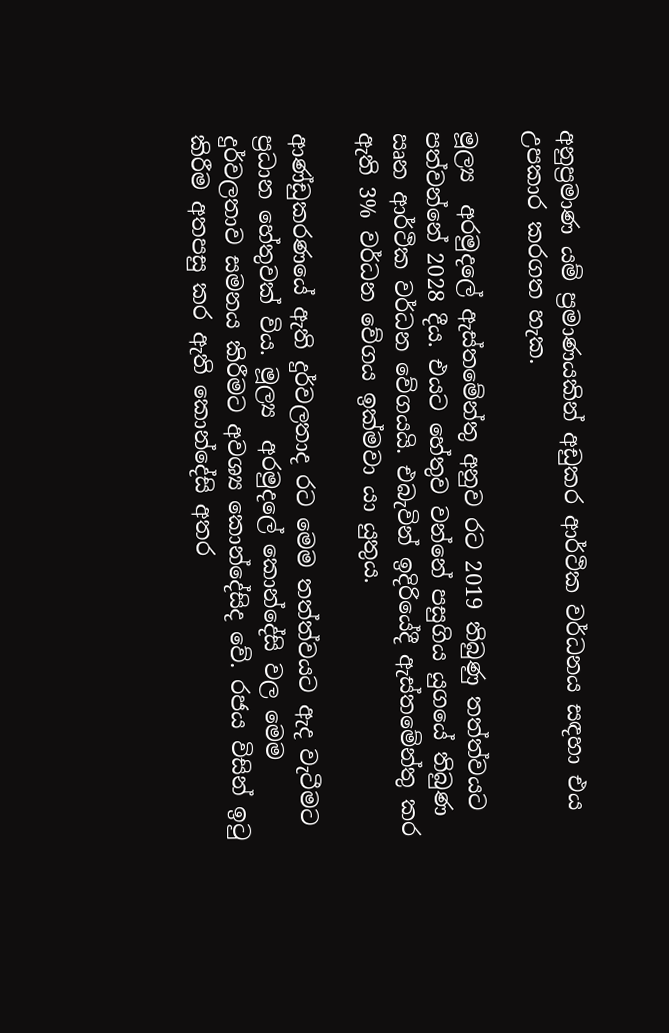අනුප්‍රමාණ යම් ප්‍රමාණයකින් අඩුකර ආර්ථික වර්ධනය සඳහා එය උපකාර කරගත හැක.

මූල්‍ය  අරමුදලේ ඇස්තමේන්තු අනුව රට 2019 තිබුණු තත්ත්වයට පත්වන්නේ 2028 දීය. එයට හේතුව වන්නේ පසුගිය යුගයේ තිබුණ ඍන ආර්ථික වර්ධන වේගයයි. එබැවින් ඉදිරියේදී ඇස්තමේන්තු කර ඇති 3% වර්ධන වේගය ඉක්මවා යා යුතුය.

ආණ්ඩුකරණයේ ඇති දුර්වලතාද රට මෙම තත්ත්වයට ඇද වැටීමට ප්‍රධාන හේතුවක් විය. මූල්‍ය  අරමුදලේ කොන්දේසි වල මෙම දුර්වලතාව සමනය කිරීමට අවශ්‍ය කොන්දේසිද වේ. රජය විසින් ඉටු කිරීම අතපසු කර ඇති කොන්දේසි අතර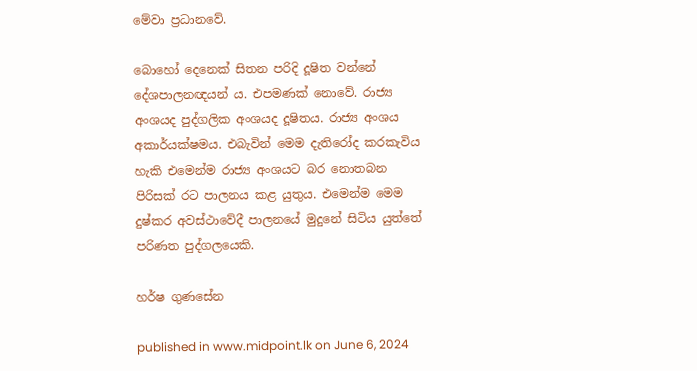මේවා ප්‍රධානවේ.

බොහෝ දෙනෙක් සිතන පරිදි දූෂිත වන්නේ දේශපාලනඥයන් ය. එපමණක් නොවේ. රාජ්‍ය අංශයද පුද්ගලික අංශයද දූෂිතය. රාජ්‍ය අංශය අකාර්යක්ෂමය. එබැවින් මෙම දැතිරෝද කරකැවිය හැකි එමෙන්ම රාජ්‍ය අංශයට බර නොතබන පිරිසක් රට පාලනය කළ යුතුය. එමෙන්ම මෙම දුෂ්කර අවස්ථාවේදී පාලනයේ මුදුනේ සිටිය යුත්තේ පරිණත පුද්ගලයෙකි.

හර්ෂ ගුණසේන

published in www.midpoint.lk on June 6, 2024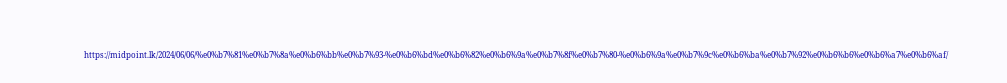https://midpoint.lk/2024/06/06/%e0%b7%81%e0%b7%8a%e0%b6%bb%e0%b7%93-%e0%b6%bd%e0%b6%82%e0%b6%9a%e0%b7%8f%e0%b7%80-%e0%b6%9a%e0%b7%9c%e0%b6%ba%e0%b7%92%e0%b6%b6%e0%b6%a7%e0%b6%af/